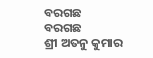ବରଗଛ
ବରଗଛ
ଶ୍ରୀ ଅତନୁ କୁମାର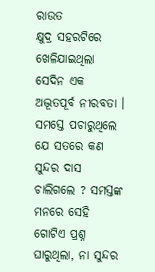ରାଉତ
କ୍ଷୁଦ୍ର ସହରଟିରେ ଖେଳିଯାଇଥିଲା ସେଦିନ ଏକ ଅଦ୍ଭୂତପୂର୍ବ ନୀରବତା । ସମସ୍ତେ ପଚାରୁଥିଲେ ଯେ ସତରେ କଣ ସୁନ୍ଦର ଦାସ ଚାଲିଗଲେ ? ସମସ୍ତଙ୍କ ମନରେ ସେହି ଗୋଟିଏ ପ୍ରଶ୍ନ ଘାରୁଥିଲା, ନା ସୁନ୍ଦର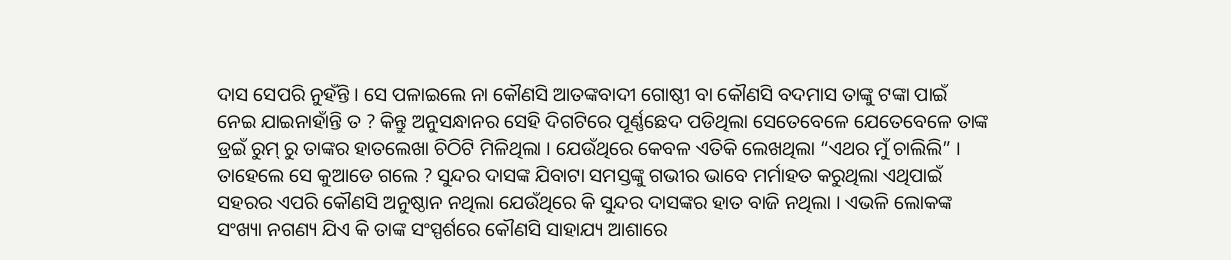ଦାସ ସେପରି ନୁହଁନ୍ତି । ସେ ପଳାଇଲେ ନା କୌଣସି ଆତଙ୍କବାଦୀ ଗୋଷ୍ଠୀ ବା କୌଣସି ବଦମାସ ତାଙ୍କୁ ଟଙ୍କା ପାଇଁ ନେଇ ଯାଇନାହାଁନ୍ତି ତ ? କିନ୍ତୁ ଅନୁସନ୍ଧାନର ସେହି ଦିଗଟିରେ ପୂର୍ଣ୍ଣଛେଦ ପଡିଥିଲା ସେତେବେଳେ ଯେତେବେଳେ ତାଙ୍କ ଡ୍ରଇଁ ରୁମ୍ ରୁ ତାଙ୍କର ହାତଲେଖା ଚିଠିଟି ମିଳିଥିଲା । ଯେଉଁଥିରେ କେବଳ ଏତିକି ଲେଖଥିଲା “ଏଥର ମୁଁ ଚାଲିଲି” । ତାହେଲେ ସେ କୁଆଡେ ଗଲେ ? ସୁନ୍ଦର ଦାସଙ୍କ ଯିବାଟା ସମସ୍ତଙ୍କୁ ଗଭୀର ଭାବେ ମର୍ମାହତ କରୁଥିଲା ଏଥିପାଇଁ ସହରର ଏପରି କୌଣସି ଅନୁଷ୍ଠାନ ନଥିଲା ଯେଉଁଥିରେ କି ସୁନ୍ଦର ଦାସଙ୍କର ହାତ ବାଜି ନଥିଲା । ଏଭଳି ଲୋକଙ୍କ ସଂଖ୍ୟା ନଗଣ୍ୟ ଯିଏ କି ତାଙ୍କ ସଂସ୍ପର୍ଶରେ କୌଣସି ସାହାଯ୍ୟ ଆଶାରେ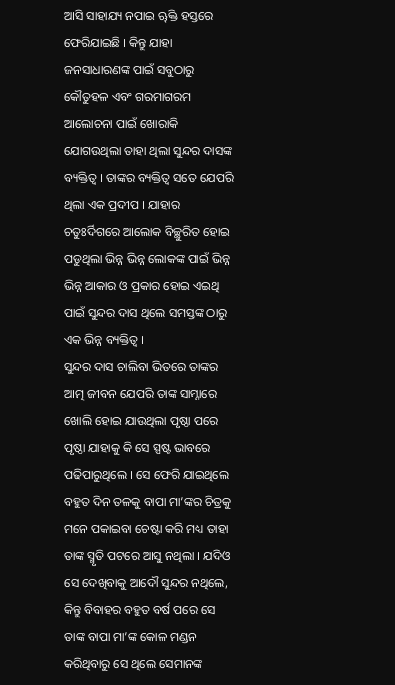ଆସି ସାହାଯ୍ୟ ନପାଇ ୠିକ୍ତ ହସ୍ତରେ ଫେରିଯାଇଛି । କିନ୍ତୁ ଯାହା ଜନସାଧାରଣଙ୍କ ପାଇଁ ସବୁଠାରୁ କୌତୁହଳ ଏବଂ ଗରମାଗରମ ଆଲୋଚନା ପାଇଁ ଖୋରାକି ଯୋଗଉଥିଲା ତାହା ଥିଲା ସୁନ୍ଦର ଦାସଙ୍କ ବ୍ୟକ୍ତିତ୍ଵ । ତାଙ୍କର ବ୍ୟକ୍ତିତ୍ଵ ସତେ ଯେପରି ଥିଲା ଏକ ପ୍ରଦୀପ । ଯାହାର ଚତୁଃର୍ଦିଗରେ ଆଲୋକ ବିଚ୍ଛୁରିତ ହୋଇ ପଡୁଥିଲା ଭିନ୍ନ ଭିନ୍ନ ଲୋକଙ୍କ ପାଇଁ ଭିନ୍ନ ଭିନ୍ନ ଆକାର ଓ ପ୍ରକାର ହୋଇ ଏଇଥି ପାଇଁ ସୁନ୍ଦର ଦାସ ଥିଲେ ସମସ୍ତଙ୍କ ଠାରୁ ଏକ ଭିନ୍ନ ବ୍ୟକ୍ତିତ୍ଵ ।
ସୁନ୍ଦର ଦାସ ଚାଲିବା ଭିତରେ ତାଙ୍କର ଆତ୍ମ ଜୀବନ ଯେପରି ତାଙ୍କ ସାମ୍ନାରେ ଖୋଲି ହୋଇ ଯାଉଥିଲା ପୃଷ୍ଠା ପରେ ପୃଷ୍ଠା ଯାହାକୁ କି ସେ ସ୍ପଷ୍ଟ ଭାବରେ ପଢିପାରୁଥିଲେ । ସେ ଫେରି ଯାଇଥିଲେ ବହୁତ ଦିନ ତଳକୁ ବାପା ମା’ଙ୍କର ଚିତ୍ରକୁ ମନେ ପକାଇବା ଚେଷ୍ଟା କରି ମଧ୍ୟ ତାହା ତାଙ୍କ ସ୍ମୃତି ପଟରେ ଆସୁ ନଥିଲା । ଯଦିଓ ସେ ଦେଖିବାକୁ ଆଦୌ ସୁନ୍ଦର ନଥିଲେ, କିନ୍ତୁ ବିବାହର ବହୁତ ବର୍ଷ ପରେ ସେ ତାଙ୍କ ବାପା ମା’ଙ୍କ କୋଳ ମଣ୍ଡନ କରିଥିବାରୁ ସେ ଥିଲେ ସେମାନଙ୍କ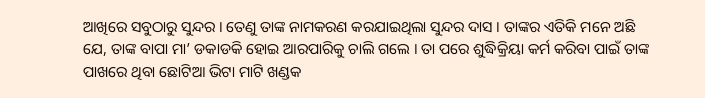ଆଖିରେ ସବୁଠାରୁ ସୁନ୍ଦର । ତେଣୁ ତାଙ୍କ ନାମକରଣ କରଯାଇଥିଲା ସୁନ୍ଦର ଦାସ । ତାଙ୍କର ଏତିକି ମନେ ଅଛି ଯେ, ତାଙ୍କ ବାପା ମା’ ଡକାଡକି ହୋଇ ଆରପାରିକୁ ଚାଲି ଗଲେ । ତା ପରେ ଶୁଦ୍ଧିକ୍ରିୟା କର୍ମ କରିବା ପାଇଁ ତାଙ୍କ ପାଖରେ ଥିବା ଛୋଟିଆ ଭିଟା ମାଟି ଖଣ୍ଡକ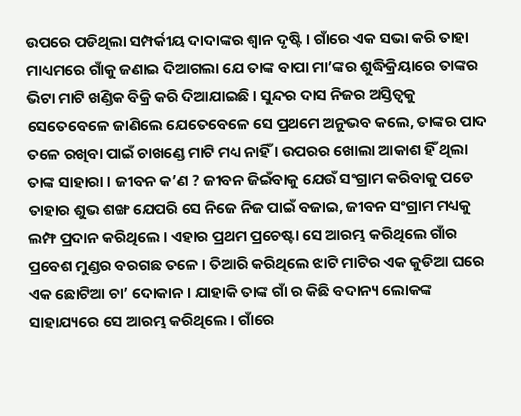ଉପରେ ପଡିଥିଲା ସମ୍ପର୍କୀୟ ଦାଦାଙ୍କର ଶ୍ଵାନ ଦୃଷ୍ଟି । ଗାଁରେ ଏକ ସଭା କରି ତାହା ମାଧ୍ୟମରେ ଗାଁକୁ ଜଣାଇ ଦିଆଗଲା ଯେ ତାଙ୍କ ବାପା ମା’ଙ୍କର ଶୁଦ୍ଧିକ୍ରିୟାରେ ତାଙ୍କର ଭିଟା ମାଟି ଖଣ୍ଡିକ ବିକ୍ରି କରି ଦିଆଯାଇଛି । ସୁନ୍ଦର ଦାସ ନିଜର ଅସ୍ତିତ୍ଵକୁ ସେତେବେଳେ ଜାଣିଲେ ଯେତେବେଳେ ସେ ପ୍ରଥମେ ଅନୁଭବ କଲେ, ତାଙ୍କର ପାଦ ତଳେ ରଖିବା ପାଇଁ ଚାଖଣ୍ଡେ ମାଟି ମଧ୍ୟ ନାହିଁ । ଉପରର ଖୋଲା ଆକାଶ ହିଁ ଥିଲା ତାଙ୍କ ସାହାରା । ଜୀବନ କ’ଣ ? ଜୀବନ ଜିଇଁବାକୁ ଯେଉଁ ସଂଗ୍ରାମ କରିବାକୁ ପଡେ ତାହାର ଶୁଭ ଶଙ୍ଖ ଯେପରି ସେ ନିଜେ ନିଜ ପାଇଁ ବଜାଇ, ଜୀବନ ସଂଗ୍ରାମ ମଧ୍ୟକୁ ଲମ୍ଫ ପ୍ରଦାନ କରିଥିଲେ । ଏହାର ପ୍ରଥମ ପ୍ରଚେଷ୍ଟା ସେ ଆରମ୍ଭ କରିଥିଲେ ଗାଁର ପ୍ରବେଶ ମୁଣ୍ଡର ବରଗଛ ତଳେ । ତିଆରି କରିଥିଲେ ଝାଟି ମାଟିର ଏକ କୁଡିଆ ଘରେ ଏକ ଛୋଟିଆ ଚା’ ଦୋକାନ । ଯାହାକି ତାଙ୍କ ଗାଁ ର କିଛି ବଦାନ୍ୟ ଲୋକଙ୍କ ସାହାଯ୍ୟରେ ସେ ଆରମ୍ଭ କରିଥିଲେ । ଗାଁରେ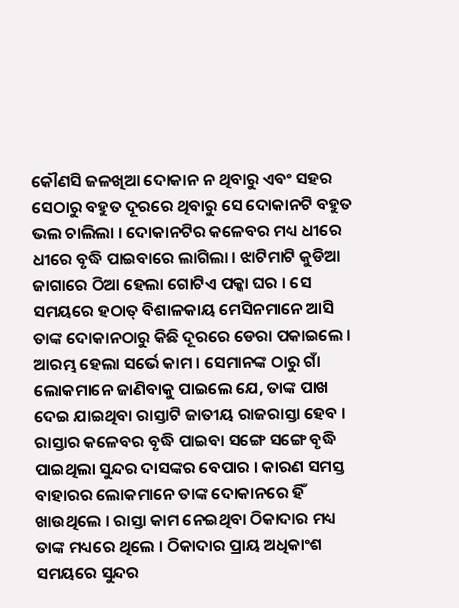କୌଣସି ଜଳଖିଆ ଦୋକାନ ନ ଥିବାରୁ ଏବଂ ସହର ସେଠାରୁ ବହୁତ ଦୂରରେ ଥିବାରୁ ସେ ଦୋକାନଟି ବହୁତ ଭଲ ଚାଲିଲା । ଦୋକାନଟିର କଳେବର ମଧ୍ୟ ଧୀରେ ଧୀରେ ବୃଦ୍ଧି ପାଇବାରେ ଲାଗିଲା । ଝାଟିମାଟି କୁଡିଆ ଜାଗାରେ ଠିଆ ହେଲା ଗୋଟିଏ ପକ୍କା ଘର । ସେ ସମୟରେ ହଠାତ୍ ବିଶାଳକାୟ ମେସିନମାନେ ଆସି ତାଙ୍କ ଦୋକାନଠାରୁ କିଛି ଦୂରରେ ଡେରା ପକାଇଲେ । ଆରମ୍ଭ ହେଲା ସର୍ଭେ କାମ । ସେମାନଙ୍କ ଠାରୁ ଗାଁ ଲୋକମାନେ ଜାଣିବାକୁ ପାଇଲେ ଯେ, ତାଙ୍କ ପାଖ ଦେଇ ଯାଇଥିବା ରାସ୍ତାଟି ଜାତୀୟ ରାଜରାସ୍ତା ହେବ ।
ରାସ୍ତାର କଳେବର ବୃଦ୍ଧି ପାଇବା ସଙ୍ଗେ ସଙ୍ଗେ ବୃଦ୍ଧି ପାଇଥିଲା ସୁନ୍ଦର ଦାସଙ୍କର ବେପାର । କାରଣ ସମସ୍ତ ବାହାରର ଲୋକମାନେ ତାଙ୍କ ଦୋକାନରେ ହିଁ ଖାଉଥିଲେ । ରାସ୍ତା କାମ ନେଇଥିବା ଠିକାଦାର ମଧ୍ୟ ତାଙ୍କ ମଧ୍ୟରେ ଥିଲେ । ଠିକାଦାର ପ୍ରାୟ ଅଧିକାଂଶ ସମୟରେ ସୁନ୍ଦର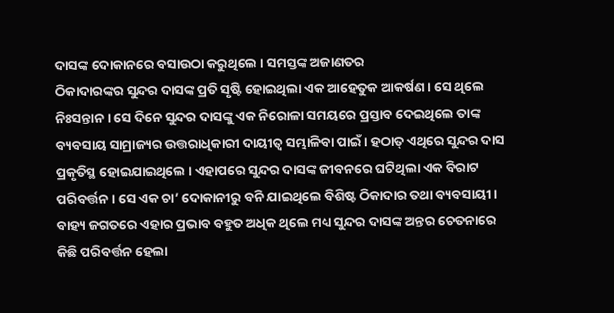ଦାସଙ୍କ ଦୋକାନରେ ବସାଉଠା କରୁଥିଲେ । ସମସ୍ତଙ୍କ ଅଜାଣତର
ଠିକାଦାରଙ୍କର ସୁନ୍ଦର ଦାସଙ୍କ ପ୍ରତି ସୃଷ୍ଟି ହୋଇଥିଲା ଏକ ଆହେତୁକ ଆକର୍ଷଣ । ସେ ଥିଲେ ନିଃସନ୍ତାନ । ସେ ଦିନେ ସୁନ୍ଦର ଦାସଙ୍କୁ ଏକ ନିରୋଳା ସମୟରେ ପ୍ରସ୍ତାବ ଦେଇଥିଲେ ତାଙ୍କ ବ୍ୟବସାୟ ସାମ୍ରାଜ୍ୟର ଉତ୍ତରାଧିକାରୀ ଦାୟୀତ୍ଵ ସମ୍ଭାଳିବା ପାଇଁ । ହଠାତ୍ ଏଥିରେ ସୁନ୍ଦର ଦାସ ପ୍ରକୃତିସ୍ଥ ହୋଇଯାଇଥିଲେ । ଏହାପରେ ସୁନ୍ଦର ଦାସଙ୍କ ଜୀବନରେ ଘଟିଥିଲା ଏକ ବିରାଟ ପରିବର୍ତ୍ତନ । ସେ ଏକ ଚା’ ଦୋକାନୀରୁ ବନି ଯାଇଥିଲେ ବିଶିଷ୍ଟ ଠିକାଦାର ତଥା ବ୍ୟବସାୟୀ । ବାହ୍ୟ ଜଗତରେ ଏହାର ପ୍ରଭାବ ବହୁତ ଅଧିକ ଥିଲେ ମଧ୍ୟ ସୁନ୍ଦର ଦାସଙ୍କ ଅନ୍ତର ଚେତନାରେ କିଛି ପରିବର୍ତ୍ତନ ହେଲା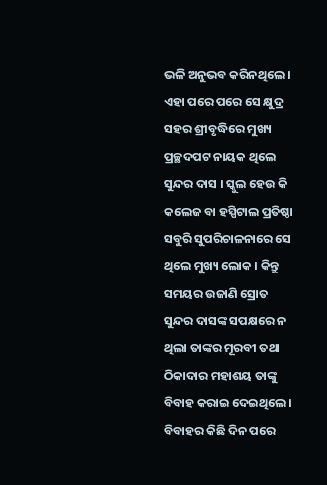ଭଳି ଅନୁଭବ କରିନଥିଲେ । ଏହା ପରେ ପରେ ସେ କ୍ଷୁଦ୍ର ସହର ଶ୍ରୀବୃଦ୍ଧିରେ ମୁଖ୍ୟ ପ୍ରଚ୍ଛଦପଟ ନାୟକ ଥିଲେ ସୁନ୍ଦର ଦାସ । ସ୍କୁଲ ହେଉ କି କଲେଜ ବା ହସ୍ପିଟାଲ ପ୍ରତିଷ୍ଠା ସବୁରି ସୁପରିଚାଳନାରେ ସେ ଥିଲେ ମୁଖ୍ୟ ଲୋକ । କିନ୍ତୁ ସମୟର ଉଜାଣି ସ୍ରୋତ ସୁନ୍ଦର ଦାସଙ୍କ ସପକ୍ଷରେ ନ ଥିଲା ତାଙ୍କର ମୂରବୀ ତଥା ଠିକାଦାର ମହାଶୟ ତାଙ୍କୁ ବିବାହ କରାଇ ଦେଇଥିଲେ । ବିବାହର କିଛି ଦିନ ପରେ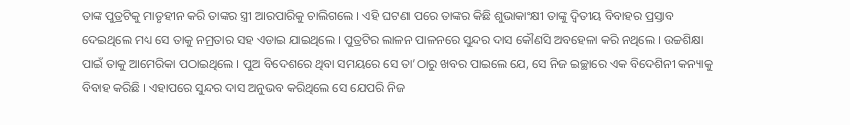ତାଙ୍କ ପୁତ୍ରଟିକୁ ମାତୃହୀନ କରି ତାଙ୍କର ସ୍ତ୍ରୀ ଆରପାରିକୁ ଚାଲିଗଲେ । ଏହି ଘଟଣା ପରେ ତାଙ୍କର କିଛି ଶୁଭାକାଂକ୍ଷୀ ତାଙ୍କୁ ଦ୍ଵିତୀୟ ବିବାହର ପ୍ରସ୍ତାବ ଦେଇଥିଲେ ମଧ୍ୟ ସେ ତାକୁ ନମ୍ରତାର ସହ ଏଡାଇ ଯାଇଥିଲେ । ପୁତ୍ରଟିର ଲାଳନ ପାଳନରେ ସୁନ୍ଦର ଦାସ କୌଣସି ଅବହେଳା କରି ନଥିଲେ । ଉଚ୍ଚଶିକ୍ଷା ପାଇଁ ତାକୁ ଆମେରିକା ପଠାଇଥିଲେ । ପୁଅ ବିଦେଶରେ ଥିବା ସମୟରେ ସେ ତା’ଠାରୁ ଖବର ପାଇଲେ ଯେ, ସେ ନିଜ ଇଚ୍ଛାରେ ଏକ ବିଦେଶିନୀ କନ୍ୟାକୁ ବିବାହ କରିଛି । ଏହାପରେ ସୁନ୍ଦର ଦାସ ଅନୁଭବ କରିଥିଲେ ସେ ଯେପରି ନିଜ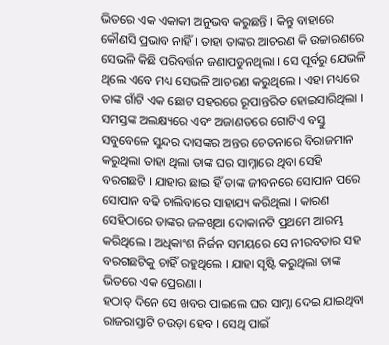ଭିତରେ ଏକ ଏକାକୀ ଅନୁଭବ କରୁଛନ୍ତି । କିନ୍ତୁ ବାହାରେ କୌଣସି ପ୍ରଭାବ ନାହିଁ । ତାହା ତାଙ୍କର ଆଚରଣ କି ଉଚ୍ଚାରଣରେ ସେଭଳି କିଛି ପରିବର୍ତ୍ତନ ଜଣାପଡୁନଥିଲା । ସେ ପୂର୍ବରୁ ଯେଭଳି ଥିଲେ ଏବେ ମଧ୍ୟ ସେଭଳି ଆଚରଣ କରୁଥିଲେ । ଏହା ମଧ୍ୟରେ ତାଙ୍କ ଗାଁଟି ଏକ ଛୋଟ ସହରରେ ରୂପାନ୍ତରିତ ହୋଇସାରିଥିଲା । ସମସ୍ତଙ୍କ ଅଲକ୍ଷ୍ୟରେ ଏବଂ ଅଜାଣତରେ ଗୋଟିଏ ବସ୍ତୁ ସବୁବେଳେ ସୁନ୍ଦର ଦାସଙ୍କର ଅନ୍ତର ଚେତନାରେ ବିରାଜମାନ କରୁଥିଲା ତାହା ଥିଲା ତାଙ୍କ ଘର ସାମ୍ନାରେ ଥିବା ସେହି ବରଗଛଟି । ଯାହାର ଛାଇ ହିଁ ତାଙ୍କ ଜୀବନରେ ସୋପାନ ପରେ ସୋପାନ ବଢି ଚାଲିବାରେ ସାହାଯ୍ୟ କରିଥିଲା । କାରଣ ସେହିଠାରେ ତାଙ୍କର ଜଳଖିଆ ଦୋକାନଟି ପ୍ରଥମେ ଆରମ୍ଭ କରିଥିଲେ । ଅଧିକାଂଶ ନିର୍ଜନ ସମୟରେ ସେ ନୀରବତାର ସହ ବରଗଛଟିକୁ ଚାହିଁ ରହୁଥିଲେ । ଯାହା ସୃଷ୍ଟି କରୁଥିଲା ତାଙ୍କ ଭିତରେ ଏକ ପ୍ରେରଣା ।
ହଠାତ୍ ଦିନେ ସେ ଖବର ପାଇଲେ ଘର ସାମ୍ନା ଦେଇ ଯାଇଥିବା ରାଜରାସ୍ତାଟି ଚଉଡ଼ା ହେବ । ସେଥି ପାଇଁ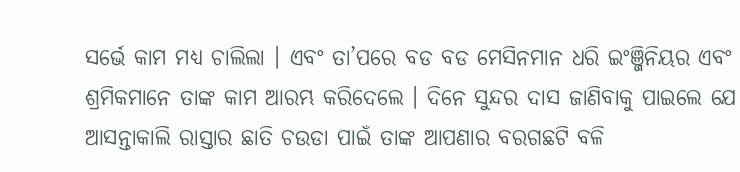ସର୍ଭେ କାମ ମଧ୍ୟ ଚାଲିଲା । ଏବଂ ତା’ପରେ ବଡ ବଡ ମେସିନମାନ ଧରି ଇଂଞ୍ଜିନିୟର ଏବଂ ଶ୍ରମିକମାନେ ତାଙ୍କ କାମ ଆରମ୍ଭ କରିଦେଲେ । ଦିନେ ସୁନ୍ଦର ଦାସ ଜାଣିବାକୁ ପାଇଲେ ଯେ ଆସନ୍ତାକାଲି ରାସ୍ତାର ଛାତି ଚଉଡା ପାଇଁ ତାଙ୍କ ଆପଣାର ବରଗଛଟି ବଳି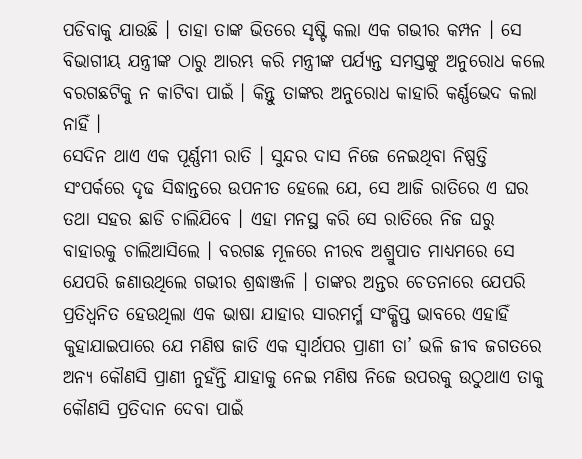ପଡିବାକୁ ଯାଉଛି । ତାହା ତାଙ୍କ ଭିତରେ ସୃଷ୍ଟି କଲା ଏକ ଗଭୀର କମ୍ପନ । ସେ ବିଭାଗୀୟ ଯନ୍ତ୍ରୀଙ୍କ ଠାରୁ ଆରମ୍ଭ କରି ମନ୍ତ୍ରୀଙ୍କ ପର୍ଯ୍ୟନ୍ତ ସମସ୍ତଙ୍କୁ ଅନୁରୋଧ କଲେ ବରଗଛଟିକୁ ନ କାଟିବା ପାଇଁ । କିନ୍ତୁ ତାଙ୍କର ଅନୁରୋଧ କାହାରି କର୍ଣ୍ଣଭେଦ କଲା ନାହିଁ ।
ସେଦିନ ଥାଏ ଏକ ପୂର୍ଣ୍ଣମୀ ରାତି । ସୁନ୍ଦର ଦାସ ନିଜେ ନେଇଥିବା ନିଷ୍ପତ୍ତି ସଂପର୍କରେ ଦୃଢ ସିଦ୍ଧାନ୍ତରେ ଉପନୀତ ହେଲେ ଯେ, ସେ ଆଜି ରାତିରେ ଏ ଘର ତଥା ସହର ଛାଡି ଚାଲିଯିବେ । ଏହା ମନସ୍ଥ କରି ସେ ରାତିରେ ନିଜ ଘରୁ ବାହାରକୁ ଚାଲିଆସିଲେ । ବରଗଛ ମୂଳରେ ନୀରବ ଅଶ୍ରୁପାତ ମାଧ୍ୟମରେ ସେ ଯେପରି ଜଣାଉଥିଲେ ଗଭୀର ଶ୍ରଦ୍ଧାଞ୍ଜଳି । ତାଙ୍କର ଅନ୍ତର ଚେତନାରେ ଯେପରି ପ୍ରତିଧ୍ଵନିତ ହେଉଥିଲା ଏକ ଭାଷା ଯାହାର ସାରମର୍ମ୍ମ ସଂକ୍ଷିପ୍ତ ଭାବରେ ଏହାହିଁ କୁହାଯାଇପାରେ ଯେ ମଣିଷ ଜାତି ଏକ ସ୍ଵାର୍ଥପର ପ୍ରାଣୀ ତା’ ଭଳି ଜୀବ ଜଗତରେ ଅନ୍ୟ କୌଣସି ପ୍ରାଣୀ ନୁହଁନ୍ତି ଯାହାକୁ ନେଇ ମଣିଷ ନିଜେ ଉପରକୁ ଉଠୁଥାଏ ତାକୁ କୌଣସି ପ୍ରତିଦାନ ଦେବା ପାଇଁ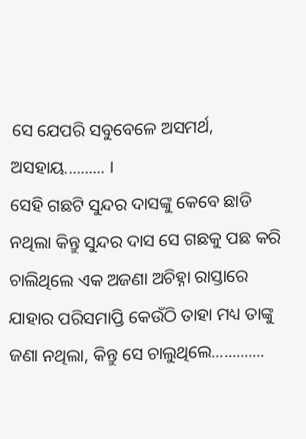ସେ ଯେପରି ସବୁବେଳେ ଅସମର୍ଥ, ଅସହାୟ.......... ।
ସେହି ଗଛଟି ସୁନ୍ଦର ଦାସଙ୍କୁ କେବେ ଛାଡି ନଥିଲା କିନ୍ତୁ ସୁନ୍ଦର ଦାସ ସେ ଗଛକୁ ପଛ କରି ଚାଲିଥିଲେ ଏକ ଅଜଣା ଅଚିହ୍ନା ରାସ୍ତାରେ ଯାହାର ପରିସମାପ୍ତି କେଉଁଠି ତାହା ମଧ୍ୟ ତାଙ୍କୁ ଜଣା ନଥିଲା, କିନ୍ତୁ ସେ ଚାଲୁଥିଲେ.............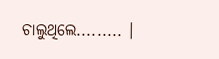ଚାଲୁଥିଲେ......... ।